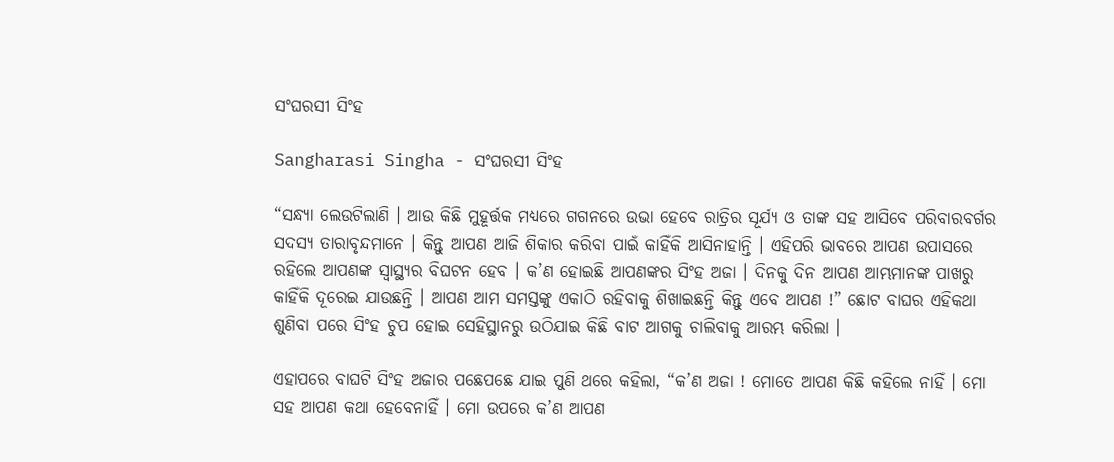ସଂଘରସୀ ସିଂହ

Sangharasi Singha - ସଂଘରସୀ ସିଂହ

“ସନ୍ଧ୍ୟା ଲେଉଟିଲାଣି । ଆଉ କିଛି ମୁହୂର୍ତ୍ତକ ମଧ୍ୟରେ ଗଗନରେ ଉଭା ହେବେ ରାତ୍ରିର ସୂର୍ଯ୍ୟ ଓ ତାଙ୍କ ସହ ଆସିବେ ପରିବାରବର୍ଗର ସଦସ୍ୟ ତାରାବୃନ୍ଦମାନେ । କିନ୍ତୁ ଆପଣ ଆଜି ଶିକାର କରିବା ପାଇଁ କାହିଁକି ଆସିନାହାନ୍ତି । ଏହିପରି ଭାବରେ ଆପଣ ଉପାସରେ ରହିଲେ ଆପଣଙ୍କ ସ୍ୱାସ୍ଥ୍ୟର ବିଘଟନ ହେବ । କ’ଣ ହୋଇଛି ଆପଣଙ୍କର ସିଂହ ଅଜା । ଦିନକୁ ଦିନ ଆପଣ ଆମ୍ଭମାନଙ୍କ ପାଖରୁ କାହିଁକି ଦୂରେଇ ଯାଉଛନ୍ତି । ଆପଣ ଆମ ସମସ୍ତଙ୍କୁ ଏକାଠି ରହିବାକୁ ଶିଖାଇଛନ୍ତି କିନ୍ତୁ ଏବେ ଆପଣ !” ଛୋଟ ବାଘର ଏହିକଥା ଶୁଣିବା ପରେ ସିଂହ ଚୁପ ହୋଇ ସେହିସ୍ଥାନରୁ ଉଠିଯାଇ କିଛି ବାଟ ଆଗକୁ ଚାଲିବାକୁ ଆରମ୍ଭ କରିଲା ।

ଏହାପରେ ବାଘଟି ସିଂହ ଅଜାର ପଛେପଛେ ଯାଇ ପୁଣି ଥରେ କହିଲା, “କ’ଣ ଅଜା ! ମୋତେ ଆପଣ କିଛି କହିଲେ ନାହିଁ । ମୋ ସହ ଆପଣ କଥା ହେବେନାହିଁ । ମୋ ଉପରେ କ’ଣ ଆପଣ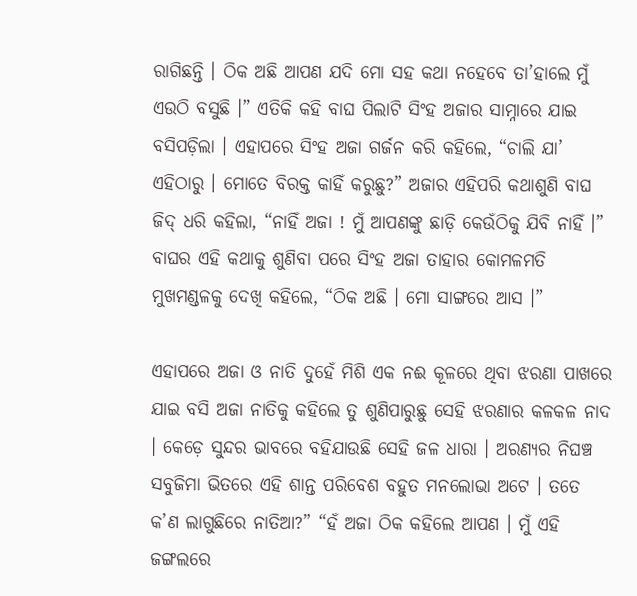ରାଗିଛନ୍ତି । ଠିକ ଅଛି ଆପଣ ଯଦି ମୋ ସହ କଥା ନହେବେ ତା’ହାଲେ ମୁଁ ଏଉଠି ବସୁଛି ।” ଏତିକି କହି ବାଘ ପିଲାଟି ସିଂହ ଅଜାର ସାମ୍ନାରେ ଯାଇ ବସିପଡ଼ିଲା । ଏହାପରେ ସିଂହ ଅଜା ଗର୍ଜନ କରି କହିଲେ, “ଚାଲି ଯା’ ଏହିଠାରୁ । ମୋତେ ବିରକ୍ତ କାହିଁ କରୁଛୁ?” ଅଜାର ଏହିପରି କଥାଶୁଣି ବାଘ ଜିଦ୍ ଧରି କହିଲା, “ନାହିଁ ଅଜା ! ମୁଁ ଆପଣଙ୍କୁ ଛାଡ଼ି କେଉଁଠିକୁ ଯିବି ନାହିଁ ।” ବାଘର ଏହି କଥାକୁ ଶୁଣିବା ପରେ ସିଂହ ଅଜା ତାହାର କୋମଳମତି ମୁଖମଣ୍ଡଳକୁ ଦେଖି କହିଲେ, “ଠିକ ଅଛି । ମୋ ସାଙ୍ଗରେ ଆସ ।”

ଏହାପରେ ଅଜା ଓ ନାତି ଦୁହେଁ ମିଶି ଏକ ନଈ କୂଳରେ ଥିବା ଝରଣା ପାଖରେ ଯାଇ ବସି ଅଜା ନାତିକୁ କହିଲେ ତୁ ଶୁଣିପାରୁଛୁ ସେହି ଝରଣାର କଳକଳ ନାଦ । କେଡ଼େ ସୁନ୍ଦର ଭାବରେ ବହିଯାଉଛି ସେହି ଜଳ ଧାରା । ଅରଣ୍ୟର ନିଘଞ୍ଚ ସବୁଜିମା ଭିତରେ ଏହି ଶାନ୍ତ ପରିବେଶ ବହୁତ ମନଲୋଭା ଅଟେ । ତତେ କ’ଣ ଲାଗୁଛିରେ ନାତିଆ?” “ହଁ ଅଜା ଠିକ କହିଲେ ଆପଣ । ମୁଁ ଏହି ଜଙ୍ଗଲରେ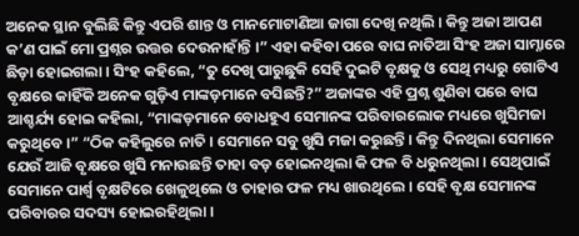ଅନେକ ସ୍ଥାନ ବୁଲିଛି କିନ୍ତୁ ଏପରି ଶାନ୍ତ ଓ ମାନମୋଟାଣିଆ ଜାଗା ଦେଖି ନଥିଲି । କିନ୍ତୁ ଅଜା ଆପଣ କ’ଣ ପାଇଁ ମୋ ପ୍ରଶ୍ନର ଉତ୍ତର ଦେଉନାହାଁନ୍ତି ।” ଏହା କହିବା ପରେ ବାଘ ନାତିଆ ସିଂହ ଅଜା ସାମ୍ନାରେ ଛିଡ଼ା ହୋଇଗଲା । ସିଂହ କହିଲେ, “ତୁ ଦେଖି ପାରୁଛୁକି ସେହି ଦୁଇଟି ବୃକ୍ଷକୁ ଓ ସେଥି ମଧ୍ୟରୁ ଗୋଟିଏ ବୃକ୍ଷରେ କାହିଁକି ଅନେକ ଗୁଡ଼ିଏ ମାଙ୍କଡ଼ମାନେ ବସିଛନ୍ତି?” ଅଜାଙ୍କର ଏହି ପ୍ରଶ୍ନ ଶୁଣିବା ପରେ ବାଘ ଆଶ୍ଚର୍ଯ୍ୟ ହୋଇ କହିଲା, “ମାଙ୍କଡ଼ମାନେ ବୋଧହୁଏ ସେମାନଙ୍କ ପରିବାରଲୋକ ମଧ୍ୟରେ ଖୁସିମଜା କରୁଥିବେ ।” “ଠିକ କହିଲୁରେ ନାତି । ସେମାନେ ସବୁ ଖୁସି ମଜା କରୁଛନ୍ତି । କିନ୍ତୁ ଦିନଥିଲା ସେମାନେ ଯେଉଁ ଆଜି ବୃକ୍ଷରେ ଖୁସି ମନାଉଛନ୍ତି ତାହା ବଡ଼ ହୋଇନଥିଲା କି ଫଳ ବି ଧରୁନଥିଲା । ସେଥିପାଇଁ ସେମାନେ ପାର୍ଶ୍ୱ ବୃକ୍ଷଟିରେ ଖେଳୁଥିଲେ ଓ ତାହାର ଫଳ ମଧ୍ୟ ଖାଉଥିଲେ । ସେହି ବୃକ୍ଷ ସେମାନଙ୍କ ପରିବାରର ସଦସ୍ୟ ହୋଇରହିଥିଲା ।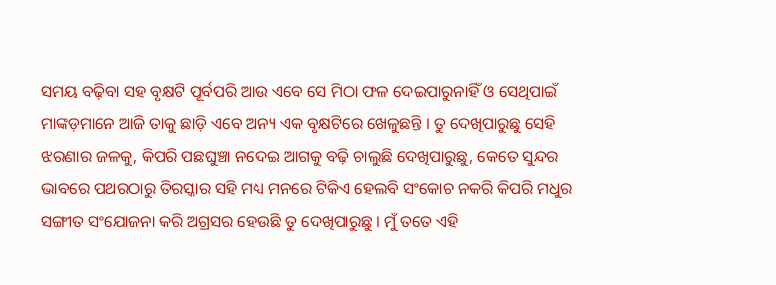ସମୟ ବଢ଼ିବା ସହ ବୃକ୍ଷଟି ପୂର୍ବପରି ଆଉ ଏବେ ସେ ମିଠା ଫଳ ଦେଇପାରୁନାହିଁ ଓ ସେଥିପାଇଁ ମାଙ୍କଡ଼ମାନେ ଆଜି ତାକୁ ଛାଡ଼ି ଏବେ ଅନ୍ୟ ଏକ ବୃକ୍ଷଟିରେ ଖେଳୁଛନ୍ତି । ତୁ ଦେଖିପାରୁଛୁ ସେହି ଝରଣାର ଜଳକୁ, କିପରି ପଛଘୁଞ୍ଚା ନଦେଇ ଆଗକୁ ବଢ଼ି ଚାଲୁଛି ଦେଖିପାରୁଛୁ, କେତେ ସୁନ୍ଦର ଭାବରେ ପଥରଠାରୁ ତିରସ୍କାର ସହି ମଧ୍ୟ ମନରେ ଟିକିଏ ହେଲବି ସଂକୋଚ ନକରି କିପରି ମଧୁର ସଙ୍ଗୀତ ସଂଯୋଜନା କରି ଅଗ୍ରସର ହେଉଛି ତୁ ଦେଖିପାରୁଛୁ । ମୁଁ ତତେ ଏହି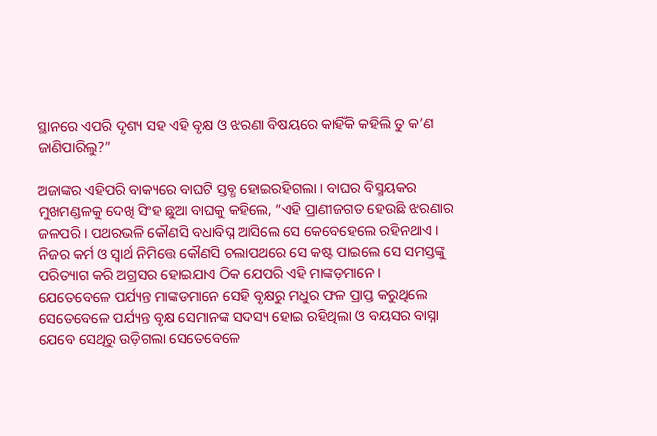ସ୍ଥାନରେ ଏପରି ଦୃଶ୍ୟ ସହ ଏହି ବୃକ୍ଷ ଓ ଝରଣା ବିଷୟରେ କାହିଁକି କହିଲି ତୁ କ’ଣ ଜାଣିପାରିଲୁ?”

ଅଜାଙ୍କର ଏହିପରି ବାକ୍ୟରେ ବାଘଟି ସ୍ତବ୍ଧ ହୋଇରହିଗଲା । ବାଘର ବିସ୍ମୟକର ମୁଖମଣ୍ଡଳକୁ ଦେଖି ସିଂହ ଛୁଆ ବାଘକୁ କହିଲେ, “ଏହି ପ୍ରାଣୀଜଗତ ହେଉଛି ଝରଣାର ଜଳପରି । ପଥରଭଳି କୌଣସି ବଧାବିଘ୍ନ ଆସିଲେ ସେ କେବେହେଲେ ରହିନଥାଏ । ନିଜର କର୍ମ ଓ ସ୍ୱାର୍ଥ ନିମିତ୍ତେ କୌଣସି ଚଲାପଥରେ ସେ କଷ୍ଟ ପାଇଲେ ସେ ସମସ୍ତଙ୍କୁ ପରିତ୍ୟାଗ କରି ଅଗ୍ରସର ହୋଇଯାଏ ଠିକ ଯେପରି ଏହି ମାଙ୍କଡ଼ମାନେ । ଯେତେବେଳେ ପର୍ଯ୍ୟନ୍ତ ମାଙ୍କଡମାନେ ସେହି ବୃକ୍ଷରୁ ମଧୁର ଫଳ ପ୍ରାପ୍ତ କରୁଥିଲେ ସେତେବେଳେ ପର୍ଯ୍ୟନ୍ତ ବୃକ୍ଷ ସେମାନଙ୍କ ସଦସ୍ୟ ହୋଇ ରହିଥିଲା ଓ ବୟସର ବାସ୍ନା ଯେବେ ସେଥିରୁ ଉଡ଼ିଗଲା ସେତେବେଳେ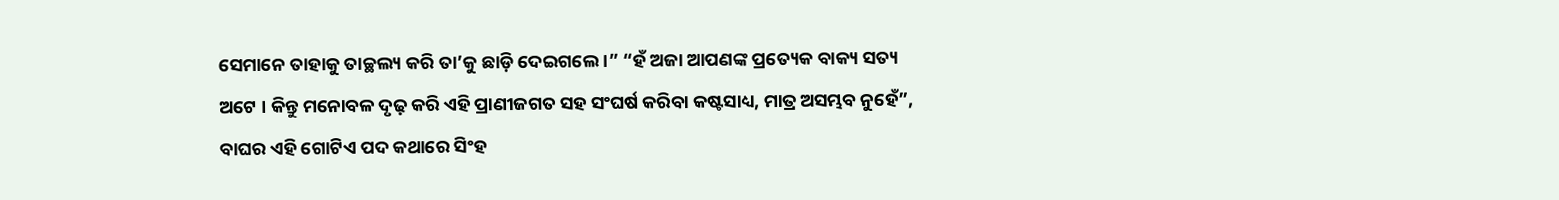ସେମାନେ ତାହାକୁ ତାଚ୍ଛଲ୍ୟ କରି ତା’କୁ ଛାଡ଼ି ଦେଇଗଲେ ।” “ହଁ ଅଜା ଆପଣଙ୍କ ପ୍ରତ୍ୟେକ ବାକ୍ୟ ସତ୍ୟ ଅଟେ । କିନ୍ତୁ ମନୋବଳ ଦୃଢ଼ କରି ଏହି ପ୍ରାଣୀଜଗତ ସହ ସଂଘର୍ଷ କରିବା କଷ୍ଟସାଧ୍ୟ, ମାତ୍ର ଅସମ୍ଭବ ନୁହେଁ”, ବାଘର ଏହି ଗୋଟିଏ ପଦ କଥାରେ ସିଂହ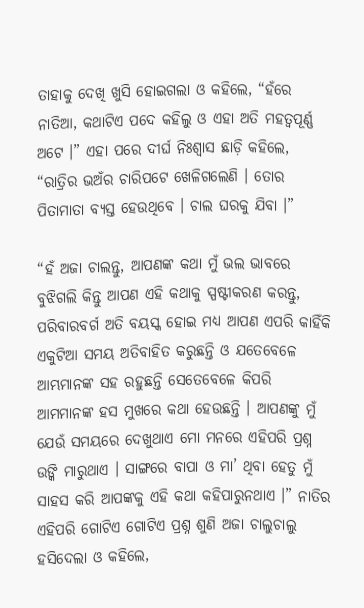ତାହାକୁ ଦେଖି ଖୁସି ହୋଇଗଲା ଓ କହିଲେ, “ହଁରେ ନାତିଆ, କଥାଟିଏ ପଦେ କହିଲୁ ଓ ଏହା ଅତି ମହତ୍ୱପୂର୍ଣ୍ଣ ଅଟେ ।” ଏହା ପରେ ଦୀର୍ଘ ନିଃଶ୍ୱାସ ଛାଡ଼ି କହିଲେ, “ରାତ୍ରିର ଭଅଁର ଚାରିପଟେ ଖେଳିଗଲେଣି । ତୋର ପିତାମାତା ବ୍ୟସ୍ତ ହେଉଥିବେ । ଚାଲ ଘରକୁ ଯିବା ।”

“ହଁ ଅଜା ଚାଲନ୍ତୁ, ଆପଣଙ୍କ କଥା ମୁଁ ଭଲ ଭାବରେ ବୁଝିଗଲି କିନ୍ତୁ ଆପଣ ଏହି କଥାକୁ ସ୍ପଷ୍ଟୀକରଣ କରନ୍ତୁ, ପରିବାରବର୍ଗ ଅତି ବୟସ୍କ ହୋଇ ମଧ୍ୟ ଆପଣ ଏପରି କାହିଁକି ଏକୁଟିଆ ସମୟ ଅତିବାହିତ କରୁଛନ୍ତି ଓ ଯତେବେଳେ ଆମ୍ଭମାନଙ୍କ ସହ ରହୁଛନ୍ତି ସେତେବେଳେ କିପରି ଆମମାନଙ୍କ ହସ ମୁଖରେ କଥା ହେଉଛନ୍ତି । ଆପଣଙ୍କୁ ମୁଁ ଯେଉଁ ସମୟରେ ଦେଖୁଥାଏ ମୋ ମନରେ ଏହିପରି ପ୍ରଶ୍ନ ଉଙ୍କି ମାରୁଥାଏ । ସାଙ୍ଗରେ ବାପା ଓ ମା’ ଥିବା ହେତୁ ମୁଁ ସାହସ କରି ଆପଙ୍କକୁ ଏହି କଥା କହିପାରୁନଥାଏ ।” ନାତିର ଏହିପରି ଗୋଟିଏ ଗୋଟିଏ ପ୍ରଶ୍ନ ଶୁଣି ଅଜା ଚାଲୁଚାଲୁ ହସିଦେଲା ଓ କହିଲେ,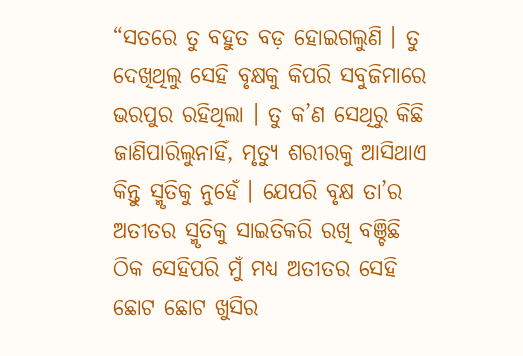“ସତରେ ତୁ ବହୁତ ବଡ଼ ହୋଇଗଲୁଣି । ତୁ ଦେଖିଥିଲୁ ସେହି ବୃକ୍ଷକୁ କିପରି ସବୁଜିମାରେ ଭରପୁର ରହିଥିଲା । ତୁ କ’ଣ ସେଥିରୁ କିଛି ଜାଣିପାରିଲୁନାହିଁ, ମୃତ୍ୟୁ ଶରୀରକୁ ଆସିଥାଏ କିନ୍ତୁ ସ୍ମୃତିକୁ ନୁହେଁ । ଯେପରି ବୃକ୍ଷ ତା’ର ଅତୀତର ସ୍ମୃତିକୁ ସାଇତିକରି ରଖି ବଞ୍ଚିଛି ଠିକ ସେହିପରି ମୁଁ ମଧ୍ୟ ଅତୀତର ସେହି ଛୋଟ ଛୋଟ ଖୁସିର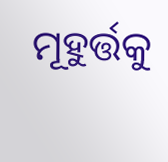ମୂହୁର୍ତ୍ତକୁ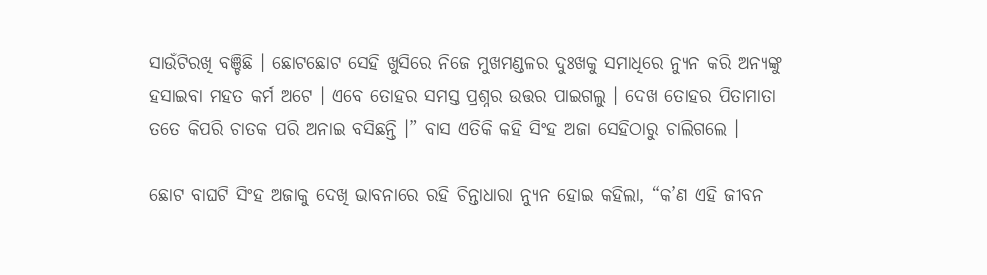ସାଉଁଟିରଖି ବଞ୍ଚିଛି । ଛୋଟଛୋଟ ସେହି ଖୁସିରେ ନିଜେ ମୁଖମଣ୍ଡଳର ଦୁଃଖକୁ ସମାଧିରେ ନ୍ୟୁନ କରି ଅନ୍ୟଙ୍କୁ ହସାଇବା ମହତ କର୍ମ ଅଟେ । ଏବେ ତୋହର ସମସ୍ତ ପ୍ରଶ୍ନର ଉତ୍ତର ପାଇଗଲୁ । ଦେଖ ତୋହର ପିତାମାତା ତତେ କିପରି ଚାତକ ପରି ଅନାଇ ବସିଛନ୍ତି ।” ବାସ ଏତିକି କହି ସିଂହ ଅଜା ସେହିଠାରୁ ଚାଲିଗଲେ ।

ଛୋଟ ବାଘଟି ସିଂହ ଅଜାକୁ ଦେଖି ଭାବନାରେ ରହି ଚିନ୍ତାଧାରା ନ୍ୟୁନ ହୋଇ କହିଲା, “କ’ଣ ଏହି ଜୀବନ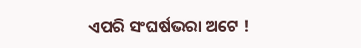ଏପରି ସଂଘର୍ଷଭରା ଅଟେ !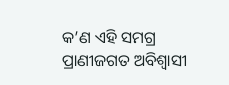କ’ଣ ଏହି ସମଗ୍ର ପ୍ରାଣୀଜଗତ ଅବିଶ୍ୱାସୀ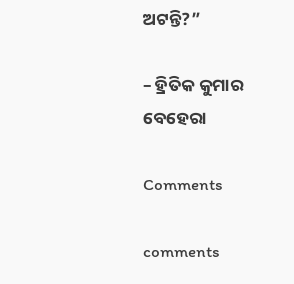ଅଟନ୍ତି?”

– ହ୍ରିତିକ କୁମାର ବେହେରା

Comments

comments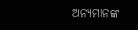ଅନ୍ୟମାନଙ୍କ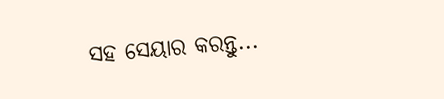ସହ ସେୟାର କରନ୍ତୁ...